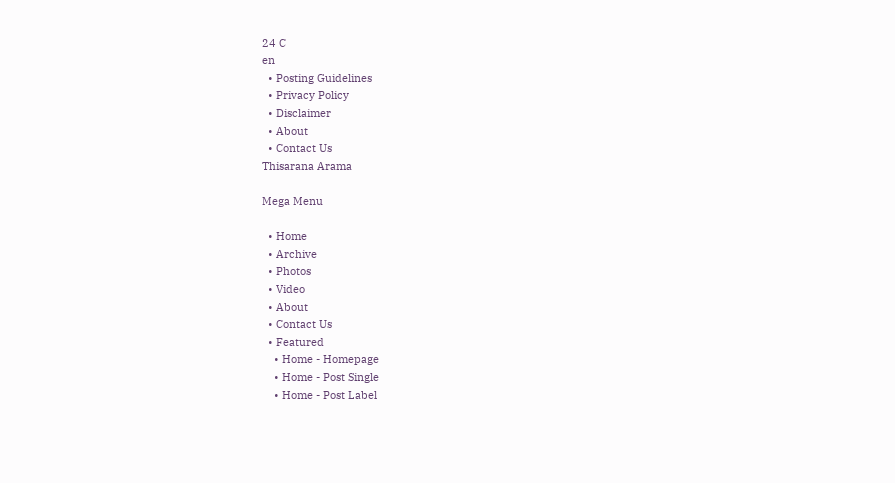24 C
en
  • Posting Guidelines
  • Privacy Policy
  • Disclaimer
  • About
  • Contact Us
Thisarana Arama

Mega Menu

  • Home
  • Archive
  • Photos
  • Video
  • About
  • Contact Us
  • Featured
    • Home - Homepage
    • Home - Post Single
    • Home - Post Label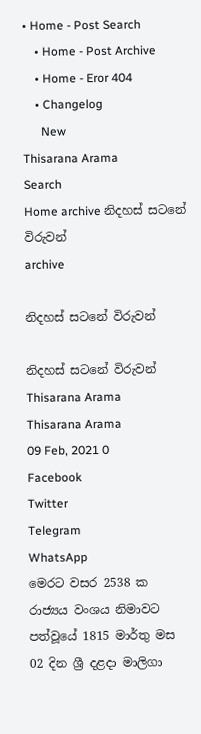• Home - Post Search
    • Home - Post Archive
    • Home - Eror 404
    • Changelog
      New
Thisarana Arama
Search
Home archive නිදහස් සටනේ විරුවන්
archive

නිදහස් සටනේ විරුවන්

නිදහස් සටනේ විරුවන්
Thisarana Arama
Thisarana Arama
09 Feb, 2021 0
Facebook
Twitter
Telegram
WhatsApp
මෙරට වසර 2538 ක රාජ්‍යය වංශය නිමාවට පත්වූයේ 1815 මාර්තු මස 02 දින ශ්‍රී දළදා මාලිගා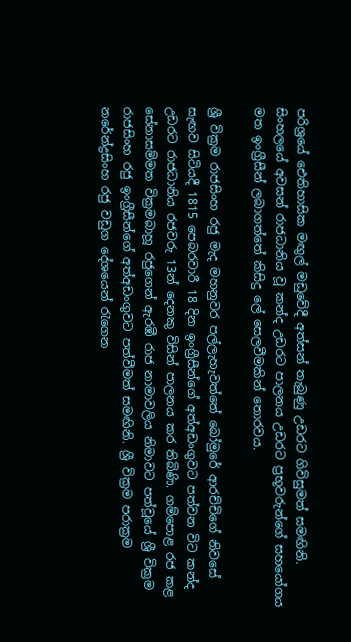පරිශ්‍රයේ ඓතිහාසික මඟුල් මඩුවේදී අත්සන් තැබුණු උඩරට ගිවිසුමත් සමඟිනි. සිංහලයේ අවසන් රාජධානිය වූ කන්ද උඩරට පාලනය උඩරට ප්‍රභූවරුන්ගේ සහයෝගය මත ඉංග්‍රීසීන් ලබාගත්තේ කිසිදු ලේ සෙලවීමකින් තොරවය.

ශ්‍රී වික්‍රම රාජසිංහ රජු මැද මහනුවර පල්ලැහැවත්තේ බෝමුරේ ආරච්චිගේ නිවසේ සැඟව සිටියදී 1815 පෙබරවාරී 18 දින ඉංග්‍රීසීන්ගේ අත්අඩංගුවට පත්වන විට කන්ද උඩරට රාජධානිය රජවරු 13න් දෙනකු විසින් පාලනය කර තිබිණි. ගම්පොළ රජ කළ සේනාසම්මත වික්‍රමබාහූ රජුගෙන් ඇරඹී රාජ නාමාවලිය නිමාවට පත්වූයේ ශ්‍රී වික්‍රම රාජසිංහ රජු ඉංග්‍රීසීන්ගේ අත්අඩංගුවට පත්වීමත් සමඟිනි. ශ්‍රී වික්‍රම පරාක්‍රම නරේන්ද්‍රසිංහ රජු වඩුග දේශයෙන් රැගෙන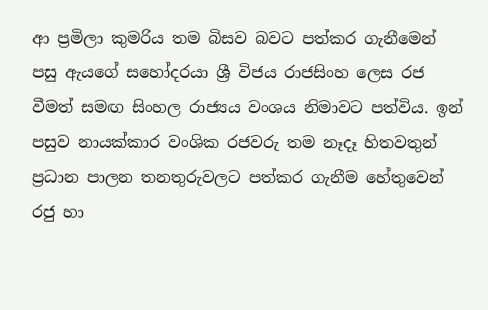ආ ප්‍රමිලා කුමරිය තම බිසව බවට පත්කර ගැනීමෙන් පසු ඇයගේ සහෝදරයා ශ්‍රී විජය රාජසිංහ ලෙස රජ වීමත් සමඟ සිංහල රාජ්‍යය වංශය නිමාවට පත්විය. ඉන් පසුව නායක්කාර වංශික රජවරු තම නෑදෑ හිතවතුන් ප්‍රධාන පාලන තනතුරුවලට පත්කර ගැනීම හේතුවෙන් රජු හා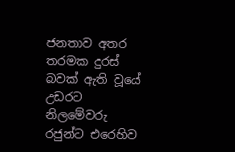ජනතාව අතර තරමක දුරස් බවක් ඇති වූයේ උඩරට නිලමේවරු රජුන්ට එරෙහිව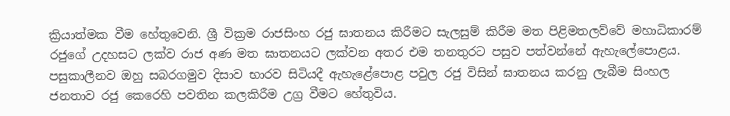ක්‍රියාත්මක වීම හේතුවෙනි. ශ්‍රී වික්‍රම රාජසිංහ රජු ඝාතනය කිරීමට සැලසුම් කිරීම මත පිළිමතලව්වේ මහාධිකාරම් රජුගේ උදහසට ලක්ව රාජ අණ මත ඝාතනයට ලක්වන අතර එම තනතුරට පසුව පත්වන්නේ ඇහැලේපොළය. පසුකාලීනව ඔහු සබරගමුව දිසාව භාරව සිටියදී ඇහැළේපොළ පවුල රජු විසින් ඝාතනය කරනු ලැබීම සිංහල ජනතාව රජු කෙරෙහි පවතින කලකිරීම උග්‍ර වීමට හේතුවිය.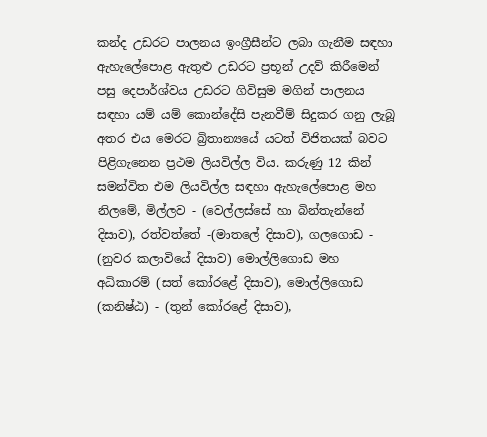කන්ද උඩරට පාලනය ඉංග්‍රීසීන්ට ලබා ගැනීම සඳහා ඇහැලේපොළ ඇතුළු උඩරට ප්‍රභූන් උදව් කිරීමෙන් පසු දෙපාර්ශ්වය උඩරට ගිවිසුම මගින් පාලනය සඳහා යම් යම් කොන්දේසි පැනවීම් සිදුකර ගනු ලැබූ අතර එය මෙරට බ්‍රිතාන්‍යයේ යටත් විජිතයක් බවට පිළිගැනෙන ප්‍රථම ලියවිල්ල විය. කරුණු 12 කින් සමන්විත එම ලියවිල්ල සඳහා ඇහැලේපොළ මහ නිලමේ, මිල්ලව - (වෙල්ලස්‌සේ හා බින්තැන්නේ දිසාව), රත්වත්තේ -(මාතලේ දිසාව), ගලගොඩ - (නුවර කලාවියේ දිසාව) මොල්ලිගොඩ මහ අධිකාරම් (සත් කෝරළේ දිසාව), මොල්ලිගොඩ (කනිෂ්ඨ) - (තුන් කෝරළේ දිසාව),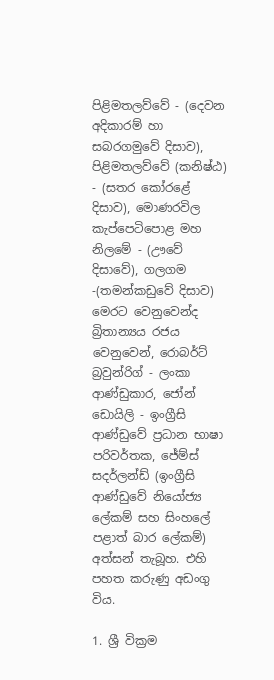පිළිමතලව්වේ - (දෙවන අදිකාරම් හා සබරගමුවේ දිසාව), පිළිමතලව්වේ (කනිෂ්ඨ) - (සතර කෝරළේ දිසාව), මොණරවිල කැප්පෙටිපොළ මහ නිලමේ - (ඌවේ දිසාවේ), ගලගම -(තමන්කඩුවේ දිසාව) මෙරට වෙනුවෙන්ද බ්‍රිතාන්‍යය රජය වෙනුවෙන්, රොබර්ට්‌ බ්‍රවුන්රිග් - ලංකා ආණ්ඩුකාර, ජෝන් ඩොයිලි - ඉංග්‍රීසි ආණ්‌ඩුවේ ප්‍රධාන භාෂා පරිවර්තක, ජේම්ස්‌ සදර්ලන්ඩ් (ඉංග්‍රීසි ආණ්‌ඩුවේ නියෝජ්‍ය ලේකම් සහ සිංහලේ පළාත් බාර ලේකම්) අත්සන් තැබූහ. එහි පහත කරුණු අඩංගු විය.

1. ශ්‍රී වික්‍රම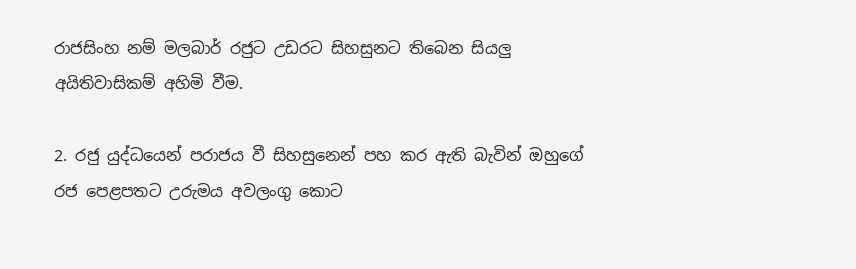රාජසිංහ නම් මලබාර් රජුට උඩරට සිහසුනට තිබෙන සියලු අයිතිවාසිකම් අහිමි වීම.

2. රජු යුද්ධයෙන් පරාජය වී සිහසුනෙන් පහ කර ඇති බැවින් ඔහුගේ රජ පෙළපතට උරුමය අවලංගු කොට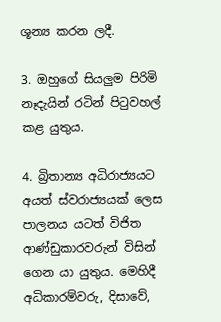ශූන්‍ය කරන ලදී.

3. ඔහුගේ සියලුම පිරිමි නෑදැයින් රටින් පිටුවහල් කළ යුතුය.

4. බ්‍රිතාන්‍ය අධිරාජ්‍යයට අයත් ස්වරාජ්‍යයක් ලෙස පාලනය යටත් විජිත ආණ්ඩුකාරවරුන් විසින් ගෙන යා යුතුය. මෙහිදී අධිකාරම්වරු, දිසාවේ,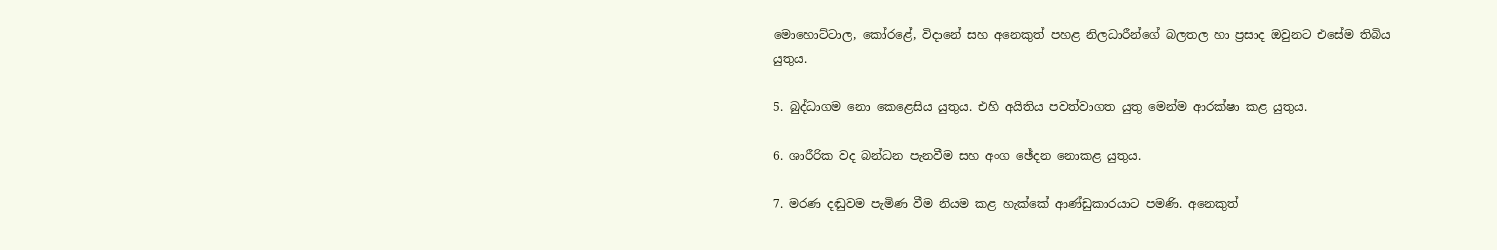මොහොට්ටාල, කෝරළේ, විදානේ සහ අනෙකුත් පහළ නිලධාරීන්ගේ බලතල හා ප්‍රසාද ඔවුනට එසේම තිබිය යුතුය.

5. බුද්ධාගම නො කෙළෙසිය යුතුය. එහි අයිතිය පවත්වාගත යුතු මෙන්ම ආරක්ෂා කළ යුතුය.

6. ශාරීරික වද බන්ධන පැනවීම සහ අංග ඡේදන නොකළ යුතුය.

7. මරණ දඬුවම පැමිණ වීම නියම කළ හැක්කේ ආණ්ඩුකාරයාට පමණි. අනෙකුත්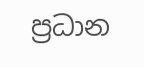ප්‍රධාන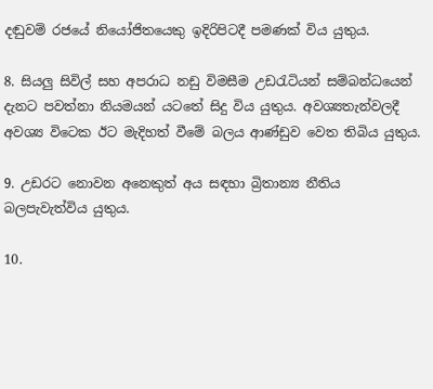දඬුවම් රජයේ නියෝජිතයෙකු ඉදිරිපිටදී පමණක් විය යුතුය.

8. සියලු සිවිල් සහ අපරාධ නඩු විමසීම උඩරැටියන් සම්බන්ධයෙන් දැනට පවත්නා නියමයන් යටතේ සිදු විය යුතුය. අවශ්‍යතැන්වලදී අවශ්‍ය විටෙක ඊට මැදිහත් වීමේ බලය ආණ්ඩුව වෙත තිබිය යුතුය.

9. උඩරට නොවන අනෙකුත් අය සඳහා බ්‍රිතාන්‍ය නීතිය බලපැවැත්විය යුතුය.

10.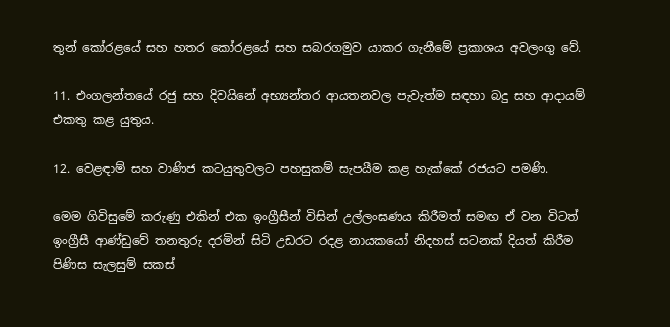තුන් කෝරළයේ සහ හතර කෝරළයේ සහ සබරගමුව යාකර ගැනීමේ ප්‍රකාශය අවලංගු වේ.

11. එංගලන්තයේ රජු සහ දිවයිනේ අභ්‍යන්තර ආයතනවල පැවැත්ම සඳහා බදු සහ ආදායම් එකතු කළ යුතුය.

12. වෙළඳාම් සහ වාණිජ කටයුතුවලට පහසුකම් සැපයීම කළ හැක්කේ රජයට පමණි.

මෙම ගිවිසුමේ කරුණු එකින් එක ඉංග්‍රීසීන් විසින් උල්ලංඝණය කිරීමත් සමඟ ඒ වන විටත් ඉංග්‍රීසී ආණ්ඩුවේ තනතුරු දරමින් සිටි උඩරට රදළ නායකයෝ නිදහස් සටනක් දියත් කිරීම පිණිස සැලසුම් සකස්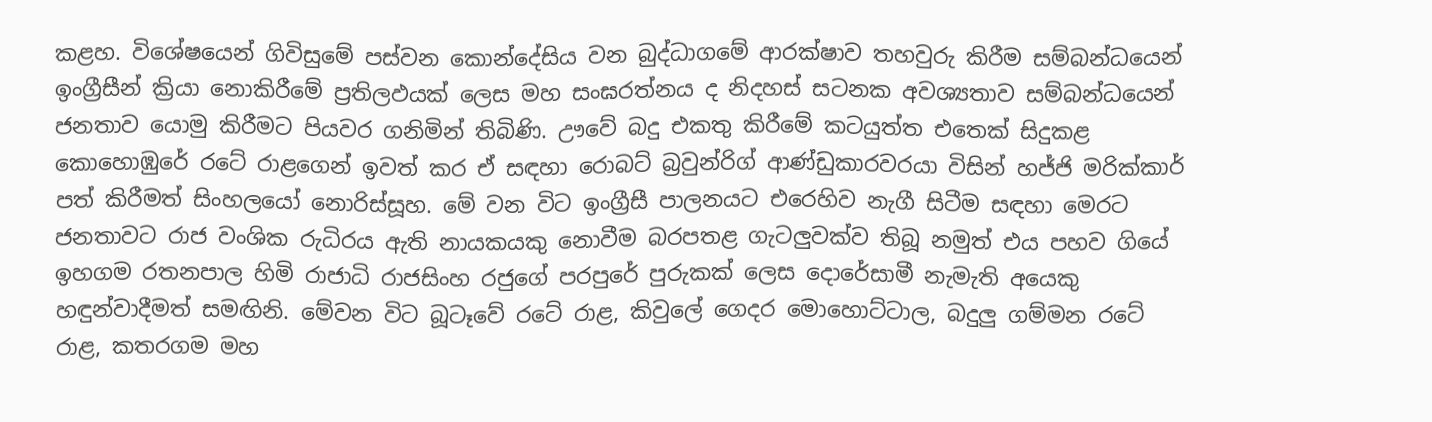කළහ. විශේෂයෙන් ගිවිසුමේ පස්වන කොන්දේසිය වන බුද්ධාගමේ ආරක්ෂාව තහවුරු කිරීම සම්බන්ධයෙන් ඉංග්‍රීසීන් ක්‍රියා නොකිරීමේ ප්‍රතිලඵයක් ලෙස මහ සංඝරත්නය ද නිදහස් සටනක අවශ්‍යතාව සම්බන්ධයෙන් ජනතාව යොමු කිරීමට පියවර ගනිමින් තිබිණි. ඌවේ බදු එකතු කිරීමේ කටයුත්ත එතෙක් සිදුකළ කොහොඹුරේ රටේ රාළගෙන් ඉවත් කර ඒ සඳහා රොබට් බ්‍රවුන්රිග් ආණ්ඩුකාරවරයා විසින් හජ්ජි මරික්කාර් පත් කිරීමත් සිංහලයෝ නොරිස්සූහ. මේ වන විට ඉංග්‍රීසී පාලනයට එරෙහිව නැගී සිටීම සඳහා මෙරට ජනතාවට රාජ වංශික රුධිරය ඇති නායකයකු නොවීම බරපතළ ගැටලුවක්ව තිබූ නමුත් එය පහව ගියේ ඉහගම රතනපාල හිමි රාජාධි රාජසිංහ රජුගේ පරපුරේ පුරුකක් ලෙස දොරේසාමී නැමැති අයෙකු හඳුන්වාදීමත් සමඟිනි. මේවන විට බූටෑවේ රටේ රාළ, කිවුලේ ගෙදර මොහොට්ටාල, බදුලු ගම්මන රටේ රාළ, කතරගම මහ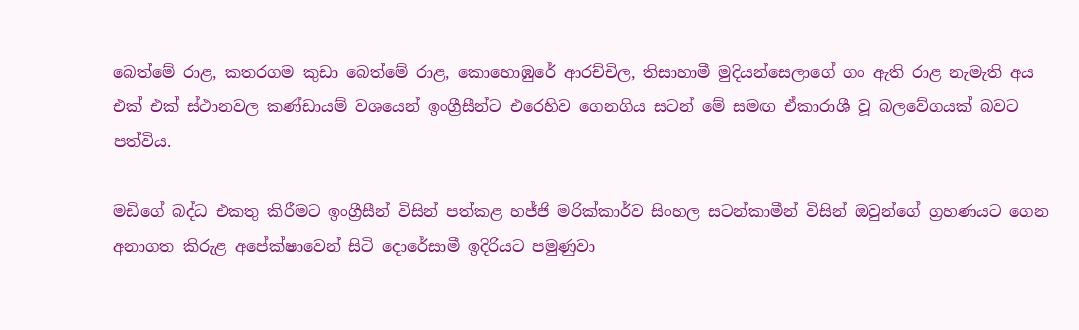බෙත්මේ රාළ, කතරගම කුඩා බෙත්මේ රාළ, කොහොඹුරේ ආරච්චිල, තිසාහාමී මුදියන්සෙලාගේ ගං ඇති රාළ නැමැති අය එක් එක් ස්ථානවල කණ්ඩායම් වශයෙන් ඉංග්‍රීසීන්ට එරෙහිව ගෙනගිය සටන් මේ සමඟ ඒකාරාශී වූ බලවේගයක් බවට පත්විය.

මඩිගේ බද්ධ එකතු කිරීමට ඉංග්‍රීසීන් විසින් පත්කළ හජ්ජි මරික්කාර්ව සිංහල සටන්කාමීන් විසින් ඔවුන්ගේ ග්‍රහණයට ගෙන අනාගත කිරුළ අපේක්ෂාවෙන් සිටි දොරේසාමී ඉදිරියට පමුණුවා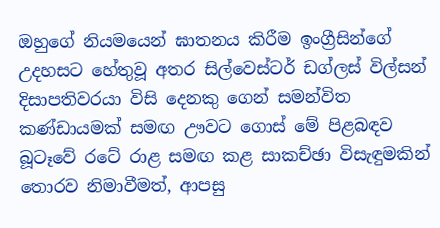ඔහුගේ නියමයෙන් ඝාතනය කිරීම ඉංග්‍රීසින්ගේ උදහසට හේතුවූ අතර සිල්වෙස්ටර් ඩග්ලස් විල්සන් දිසාපතිවරයා විසි දෙනකු ගෙන් සමන්විත කණ්ඩායමක් සමඟ ඌවට ගොස් මේ පිළබඳව බූටෑවේ රටේ රාළ සමඟ කළ සාකච්ඡා විසැඳුමකින් තොරව නිමාවීමත්, ආපසු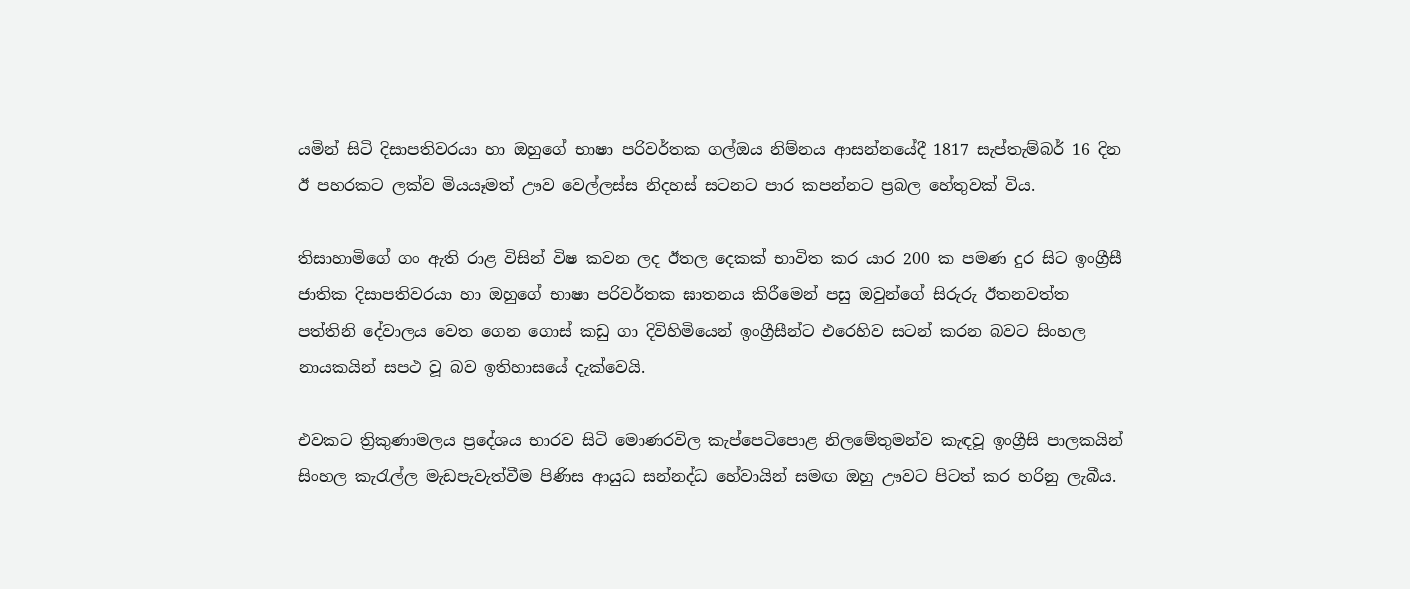යමින් සිටි දිසාපතිවරයා හා ඔහුගේ භාෂා පරිවර්තක ගල්ඔය නිම්නය ආසන්නයේදී 1817 සැප්තැම්බර් 16 දින ඊ පහරකට ලක්ව මියයෑමත් ඌව වෙල්ලස්ස නිදහස් සටනට පාර කපන්නට ප්‍රබල හේතුවක් විය.

තිසාහාමිගේ ගං ඇති රාළ විසින් විෂ කවන ලද ඊතල දෙකක් භාවිත කර යාර 200 ක පමණ දුර සිට ඉංග්‍රීසී ජාතික දිසාපතිවරයා හා ඔහුගේ භාෂා පරිවර්තක ඝාතනය කිරීමෙන් පසු ඔවුන්ගේ සිරුරු ඊතනවත්ත පත්තිනි දේවාලය වෙත ගෙන ගොස් කඩු ගා දිවිහිමියෙන් ඉංග්‍රීසීන්ට එරෙහිව සටන් කරන බවට සිංහල නායකයින් සපථ වූ බව ඉතිහාසයේ දැක්වෙයි.

එවකට ත්‍රිකුණාමලය ප්‍රදේශය භාරව සිටි මොණරවිල කැප්පෙටිපොළ නිලමේතුමන්ව කැඳවූ ඉංග්‍රීසි පාලකයින් සිංහල කැරැල්ල මැඩපැවැත්වීම පිණිස ආයුධ සන්නද්ධ හේවායින් සමඟ ඔහු ඌවට පිටත් කර හරිනු ලැබීය.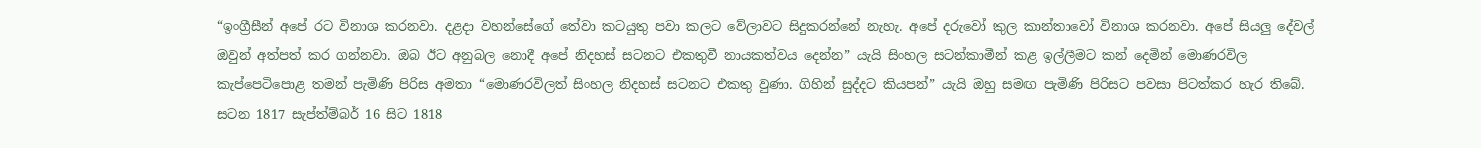“ඉංග්‍රීසීන් අපේ රට විනාශ කරනවා. දළදා වහන්සේගේ තේවා කටයුතු පවා කලට වේලාවට සිදුකරන්නේ නැහැ. අපේ දරුවෝ කුල කාන්තාවෝ විනාශ කරනවා. අපේ සියලු දේවල් ඔවුන් අත්පත් කර ගන්නවා. ඔබ ඊට අනුබල නොදී අපේ නිදහස් සටනට එකතුවී නායකත්වය දෙන්න” යැයි සිංහල සටන්කාමීන් කළ ඉල්ලීමට කන් දෙමින් මොණරවිල කැප්පෙටිපොළ තමන් පැමිණි පිරිස අමතා “මොණරවිලත් සිංහල නිදහස් සටනට එකතු වුණා. ගිහින් සුද්දට කියපන්” යැයි ඔහු සමඟ පැමිණි පිරිසට පවසා පිටත්කර හැර තිබේ. සටන 1817 සැප්ත්ම්බර් 16 සිට 1818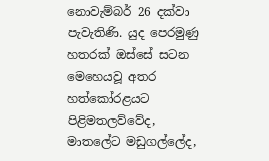නොවැම්බර් 26 දක්වා පැවැතිණි. යුද පෙරමුණු හතරක් ඔස්සේ සටන මෙහෙයවූ අතර හත්කෝරළයට පිළිමතලව්වේද, මාතලේට මඩුගල්ලේද,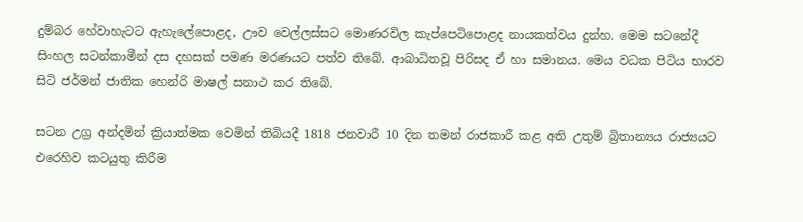දුම්බර හේවාහැටට ඇහැලේපොළද, ඌව වෙල්ලස්සට මොණරවිල කැප්පෙටිපොළද නායකත්වය දුන්හ. මෙම සටනේදී සිංහල සටන්කාමීන් දස දහසක් පමණ මරණයට පත්ව තිබේ. ආබාධිතවූ පිරිසද ඒ හා සමානය. මෙය වධක පිටිය භාරව සිටි ජර්මන් ජාතික හෙන්රි මාෂල් සනාථ කර තිබේ.

සටන උග්‍ර අන්දමින් ක්‍රියාත්මක වෙමින් තිබියදී 1818 ජනවාරී 10 දින තමන් රාජකාරී කළ අති උතුම් බ්‍රිතාන්‍යය රාජ්‍යයට එරෙහිව කටයුතු කිරීම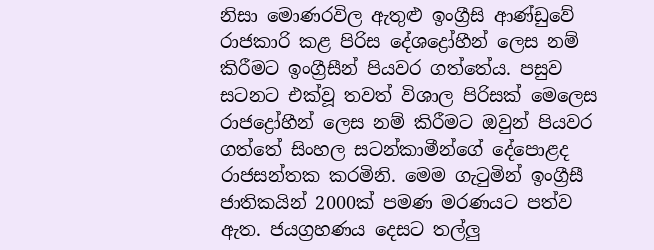නිසා මොණරවිල ඇතුළු ඉංග්‍රීසි ආණ්ඩුවේ රාජකාරි කළ පිරිස දේශද්‍රෝහීන් ලෙස නම් කිරීමට ඉංග්‍රීසීන් පියවර ගත්තේය. පසුව සටනට එක්වූ තවත් විශාල පිරිසක් මෙලෙස රාජද්‍රෝහීන් ලෙස නම් කිරීමට ඔවුන් පියවර ගත්තේ සිංහල සටන්කාමීන්ගේ දේපොළද රාජසන්තක කරමිනි. මෙම ගැටුමින් ඉංග්‍රීසී ජාතිකයින් 2000ක් පමණ මරණයට පත්ව ඇත. ජයග්‍රහණය දෙසට තල්ලු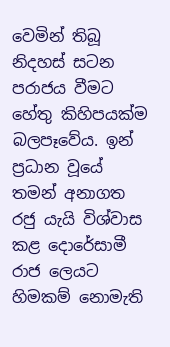වෙමින් තිබූ නිදහස් සටන පරාජය වීමට හේතු කිහිපයක්ම බලපෑවේය. ඉන් ප්‍රධාන වූයේ තමන් අනාගත රජු යැයි විශ්වාස කළ දොරේසාමී රාජ‍ ලෙයට හිමකම් නොමැති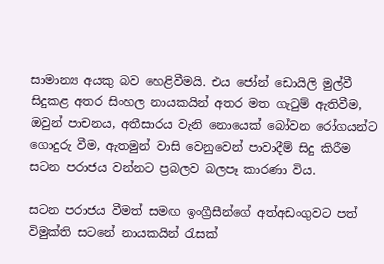සාමාන්‍ය අයකු බව හෙළිවීමයි. එය ජෝන් ඩොයිලි මුල්වී සිදුකළ අතර සිංහල නායකයින් අතර මත ගැටුම් ඇතිවීම, ඔවුන් පාචනය, අතීසාරය වැනි නොයෙක් බෝවන රෝගයන්ට ගොදුරු වීම, ඇතමුන් වාසි වෙනුවෙන් පාවාදීම් සිදු කිරීම සටන පරාජය වන්නට ප්‍රබලව බලපෑ කාරණා විය.

සටන පරාජය වීමත් සමඟ ඉංග්‍රීසීන්ගේ අත්අඩංගුවට පත් විමුක්ති සටනේ නායකයින් රැසක්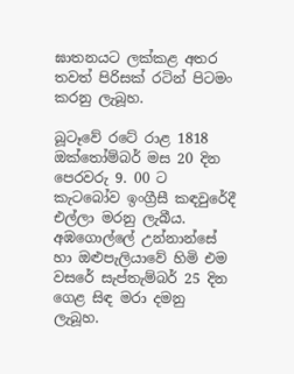ඝාතනයට ලක්කළ අතර තවත් පිරිසක් රටින් පිටමං කරනු ලැබූහ.

බූටෑවේ රටේ රාළ 1818 ඔක්තෝම්බර් මස 20 දින පෙරවරු 9. 00 ට කැටබෝව ඉංග්‍රීසී කඳවුරේදී එල්ලා මරනු ලැබීය. අඹගොල්ලේ උන්නාන්සේ හා ඔළුපැලියාවේ හිමි එම වසරේ සැප්තැම්බර් 25 දින ගෙළ සිඳ මරා දමනු ලැබූහ.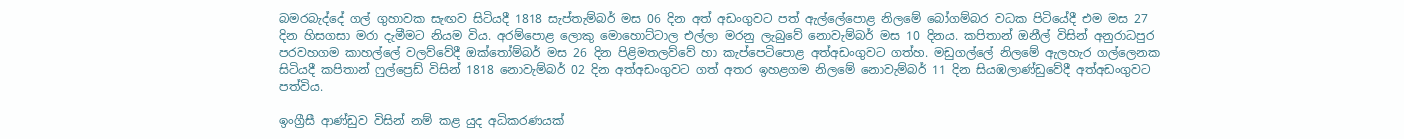බමරබැද්දේ ගල් ගුහාවක සැඟව සිටියදී 1818 සැප්තැම්බර් මස 06 දින අත් අඩංගුවට පත් ඇල්ලේපොළ නිලමේ බෝගම්බර වධක පිටියේදී එම මස 27 දින හිසගසා මරා දැමීමට නියම විය. අරම්පොළ ලොකු මොහොට්ටාල එල්ලා මරනු ලැබුවේ නොවැම්බර් මස 10 දිනය. කපිතාන් ඔනීල් විසින් අනුරාධපුර පරවහගම කාහල්ලේ වලව්වේදී ඔක්තෝම්බර් මස 26 දින පිළිමතලව්වේ හා කැප්පෙටිපොළ අත්අඩංගුවට ගත්හ. මඩුගල්ලේ නිලමේ ඇලහැර ගල්ලෙනක සිටියදී කපිතාන් ෆුල්ප්‍රෙඩ් විසින් 1818 නොවැම්බර් 02 දින අත්අඩංගුවට ගත් අතර ඉහළගම නිලමේ නොවැම්බර් 11 දින සියඹලාණ්ඩුවේදී අත්අඩංගුවට පත්විය.

ඉංග්‍රීසී ආණ්ඩුව විසින් නම් කළ යුද අධිකරණයක්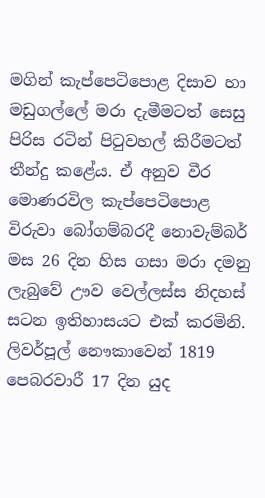මගින් කැප්පෙටිපොළ දිසාව හා මඩුගල්ලේ මරා දැමීමටත් සෙසු පිරිස රටින් පිටුවහල් කිරීමටත් තීන්දු කළේය. ඒ අනුව වීර මොණරවිල කැප්පෙටිපොළ විරුවා බෝගම්බරදී නොවැම්බර් මස 26 දින හිස ගසා මරා දමනු ලැබුවේ ඌව වෙල්ලස්ස නිදහස් සටන ඉතිහාසයට එක් කරමිනි. ලිවර්පූල් නෞකාවෙන් 1819 පෙබරවාරී 17 දින යුද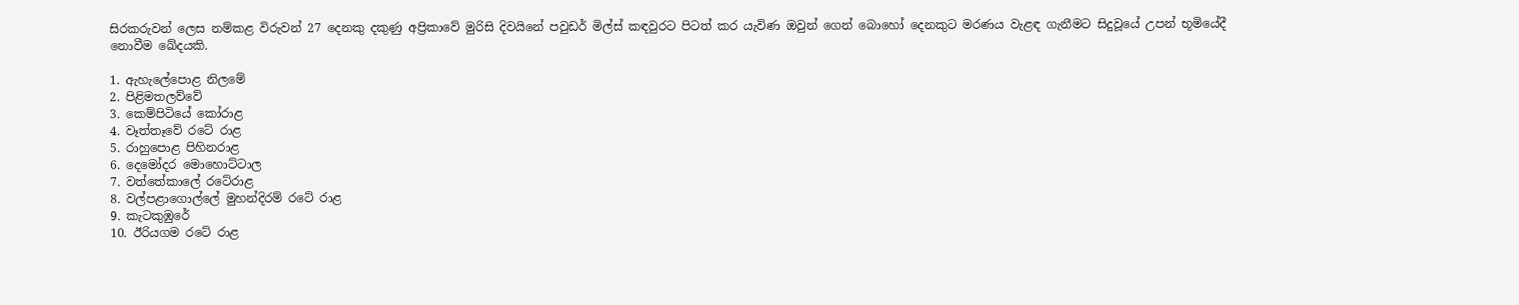සිරකරුවන් ලෙස නම්කළ විරුවන් 27 දෙනකු දකුණු අප්‍රිකාවේ මුරිසි දිවයිනේ පවුඩර් මිල්ස් කඳවුරට පිටත් කර යැවිණ ඔවුන් ගෙන් බොහෝ දෙනකුට මරණය වැළඳ ගැනීමට සිදුවූයේ උපන් භූමියේදී නොවීම ඛේදයකි.

1. ඇහැලේපොළ නිලමේ
2. පිළිමතලව්වේ
3. කෙම්පිටියේ කෝරාළ
4. වෑත්තෑවේ රටේ රාළ
5. රාහුපොළ පිහිනරාළ
6. දෙමෝදර මොහොට්ටාල
7. වත්තේකාලේ රටේරාළ
8. වල්පළාගොල්ලේ මුහන්දිරම් රටේ රාළ
9. කැටකුඹුරේ
10. ඊරියගම රටේ රාළ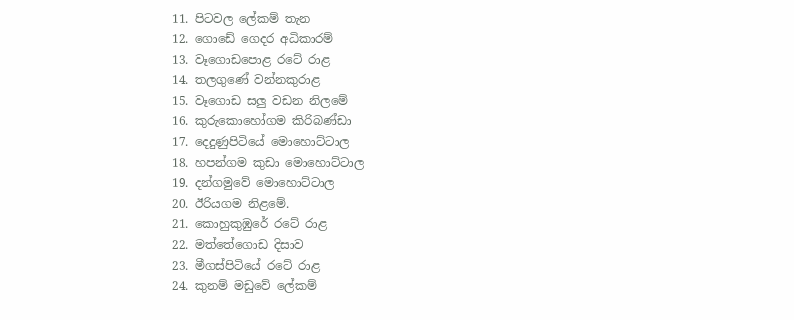11. පිටවල ලේකම් තැන
12. ගොඩේ ගෙදර අධිකාරම්
13. වෑගොඩපොළ රටේ රාළ
14. තලගුණේ වන්නකුරාළ
15. වෑගොඩ සලු වඩන නිලමේ
16. කුරුකොහෝගම කිරිබණ්ඩා
17. දෙදුණුපිටියේ මොහොට්ටාල
18. හපන්ගම කුඩා මොහොට්ටාල
19. දන්ගමුවේ මොහොට්ටාල
20. ඊරියගම නිළමේ.
21. කොහුකුඹුරේ රටේ රාළ
22. මත්තේගොඩ දිසාව
23. මීගස්පිටියේ ර‍ටේ රාළ
24. කුනම් මඩුවේ ලේකම්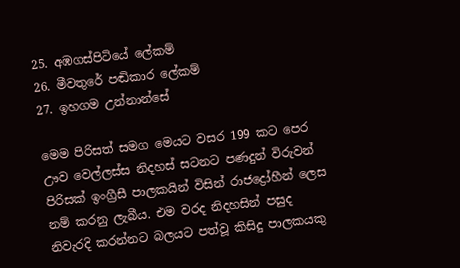25. අඹගස්පිටියේ ලේකම්
26. මීවතුරේ පඬිකාර ‍ලේකම්
27. ඉහගම උන්නාන්සේ

මෙම පිරිසත් සමග මෙයට වසර 199 කට පෙර ඌව වෙල්ලස්ස නිදහස් සටනට පණදුන් විරුවන් පිරිසක් ඉංග්‍රීසී පාලකයින් විසින් රාජද්‍රෝහීන් ලෙස නම් කරනු ලැබීය. එම වරද නිදහසින් පසුද නිවැරදි කරන්නට බලයට පත්වූ කිසිදු පාලකයකු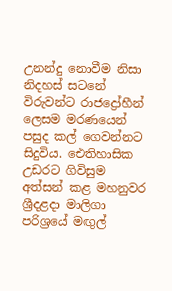උනන්දු නොවීම නිසා නිදහස් සටනේ විරුවන්ට රාජද්‍රෝහීන් ලෙසම මරණයෙන් පසුද කල් ගෙවන්නට සිදුවිය. ඓතිහාසික උඩරට ගිවිසුම අත්සන් කළ මහනුවර ශ්‍රීදළදා මාලිගා පරිශ්‍රයේ මඟුල්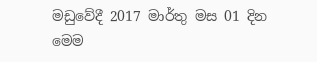මඩුවේදී 2017 මාර්තු මස 01 දින මෙම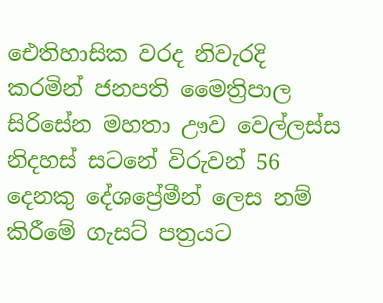ඓතිහාසික වරද නිවැරදි කරමින් ජනපති මෛත්‍රිපාල සිරිසේන මහතා ඌව වෙල්ලස්ස නිදහස් සටනේ විරුවන් 56 දෙනකු දේශප්‍රේමීන් ලෙස නම් කිරීමේ ගැසට් පත්‍රයට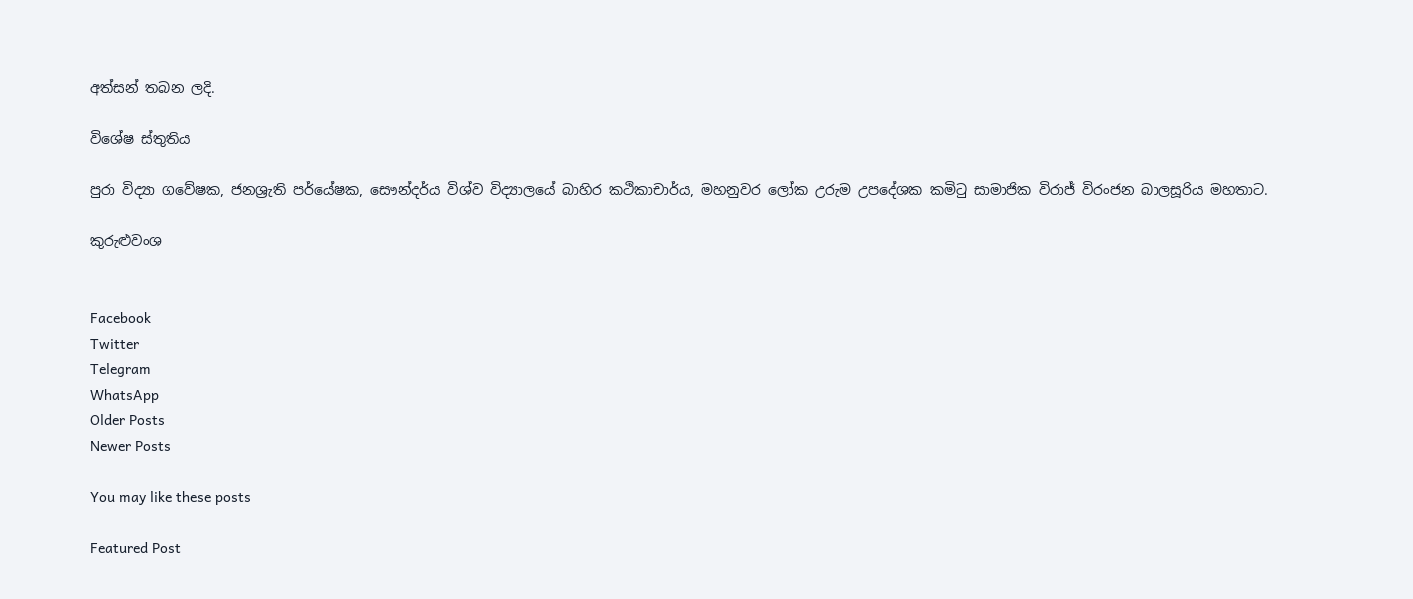අත්සන් තබන ලදි.

විශේෂ ස්තුතිය

පුරා විද්‍යා ගවේෂක, ජනශ්‍රැති පර්යේෂක, සෞන්දර්ය විශ්ව විද්‍යාලයේ බාහිර කථිකාචාර්ය, මහනුවර ලෝක උරුම උපදේශක කමිටු සාමාජික විරාජ් විරංජන බාලසූරිය මහතාට.

කුරුළුවංශ


Facebook
Twitter
Telegram
WhatsApp
Older Posts
Newer Posts

You may like these posts

Featured Post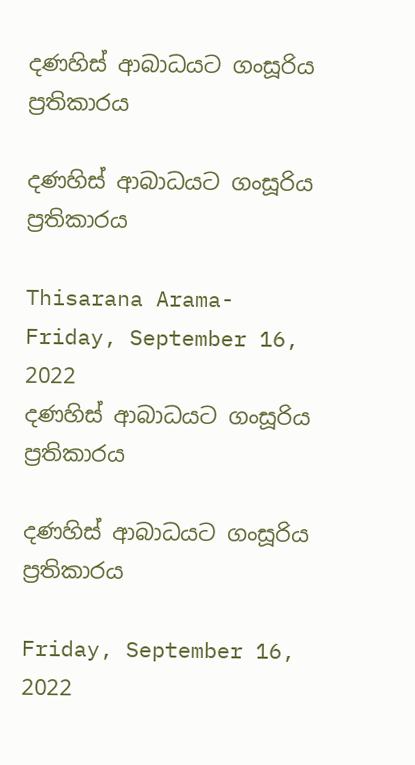දණහිස් ආබාධයට ගංසූරිය ප්‍රතිකාරය

දණහිස් ආබාධයට ගංසූරිය ප්‍රතිකාරය

Thisarana Arama- Friday, September 16, 2022
දණහිස් ආබාධයට ගංසූරිය ප්‍රතිකාරය

දණහිස් ආබාධයට ගංසූරිය ප්‍රතිකාරය

Friday, September 16, 2022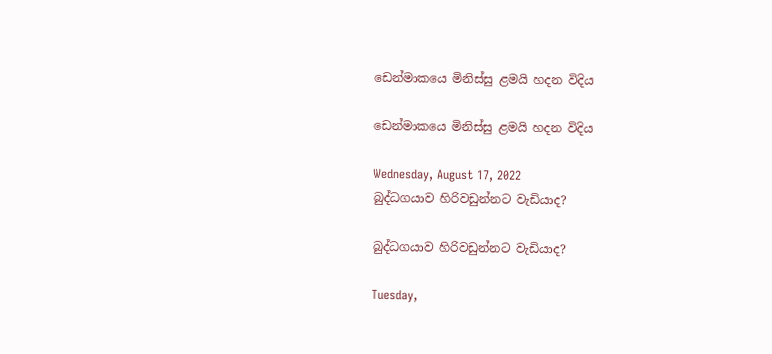ඩෙන්මාකයෙ මිනිස්සු ළමයි හදන විදිය

ඩෙන්මාකයෙ මිනිස්සු ළමයි හදන විදිය

Wednesday, August 17, 2022
බුද්ධගයාව හිරිවඩුන්නට වැඩියාද?

බුද්ධගයාව හිරිවඩුන්නට වැඩියාද?

Tuesday,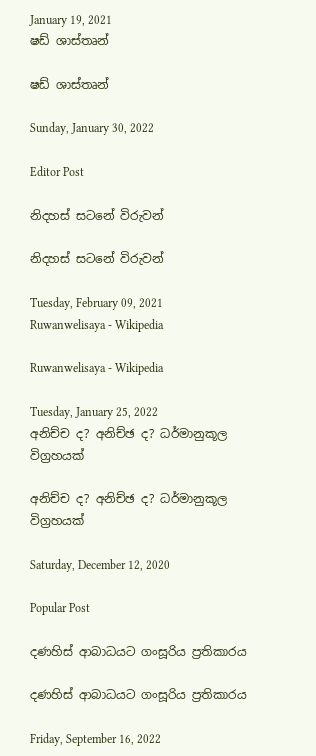January 19, 2021
ෂඩ් ශාස්තෘන්

ෂඩ් ශාස්තෘන්

Sunday, January 30, 2022

Editor Post

නිදහස් සටනේ විරුවන්

නිදහස් සටනේ විරුවන්

Tuesday, February 09, 2021
Ruwanwelisaya - Wikipedia

Ruwanwelisaya - Wikipedia

Tuesday, January 25, 2022
අනිච්ච ද? අනිච්ඡ ද? ධර්මානුකූල විග්‍රහයක්

අනිච්ච ද? අනිච්ඡ ද? ධර්මානුකූල විග්‍රහයක්

Saturday, December 12, 2020

Popular Post

දණහිස් ආබාධයට ගංසූරිය ප්‍රතිකාරය

දණහිස් ආබාධයට ගංසූරිය ප්‍රතිකාරය

Friday, September 16, 2022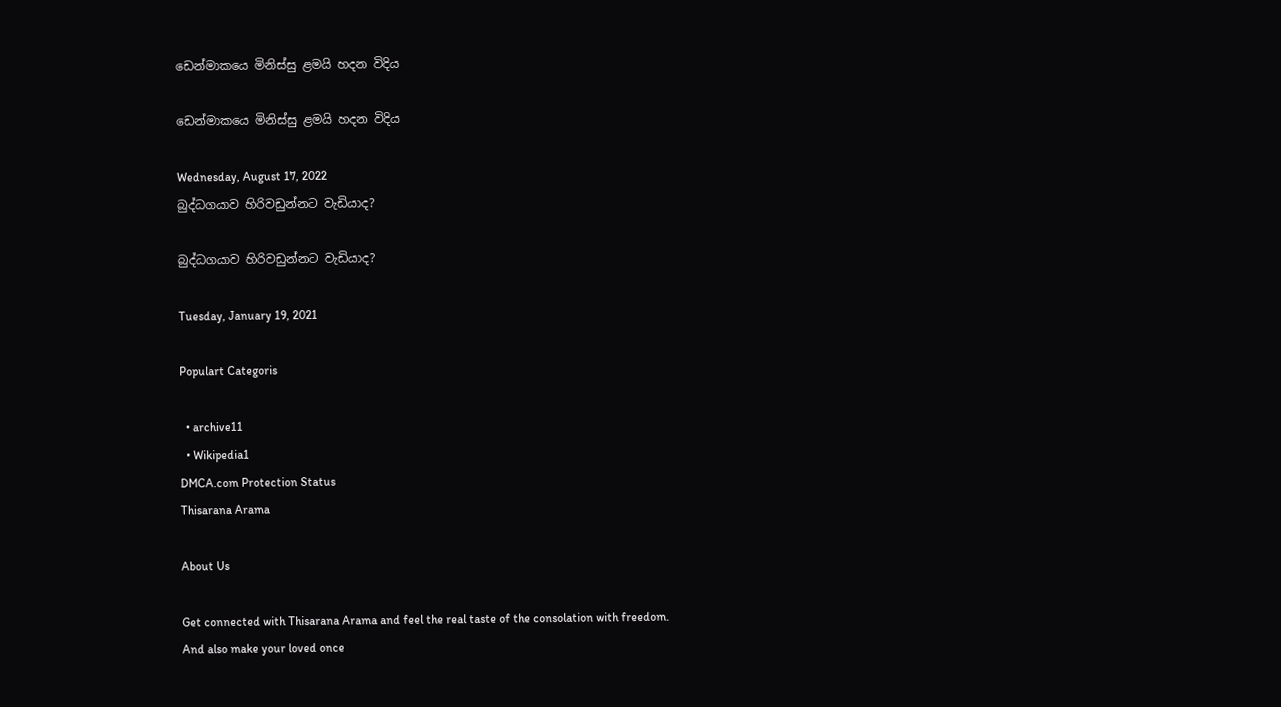ඩෙන්මාකයෙ මිනිස්සු ළමයි හදන විදිය

ඩෙන්මාකයෙ මිනිස්සු ළමයි හදන විදිය

Wednesday, August 17, 2022
බුද්ධගයාව හිරිවඩුන්නට වැඩියාද?

බුද්ධගයාව හිරිවඩුන්නට වැඩියාද?

Tuesday, January 19, 2021

Populart Categoris

  • archive11
  • Wikipedia1
DMCA.com Protection Status
Thisarana Arama

About Us

Get connected with Thisarana Arama and feel the real taste of the consolation with freedom. And also make your loved once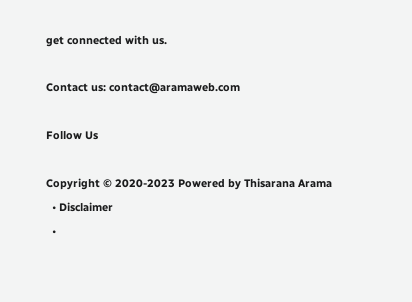get connected with us.

Contact us: contact@aramaweb.com

Follow Us

Copyright © 2020-2023 Powered by Thisarana Arama
  • Disclaimer
  •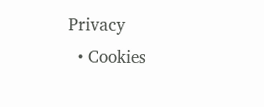Privacy
  • Cookies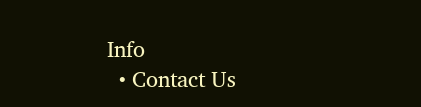Info
  • Contact Us